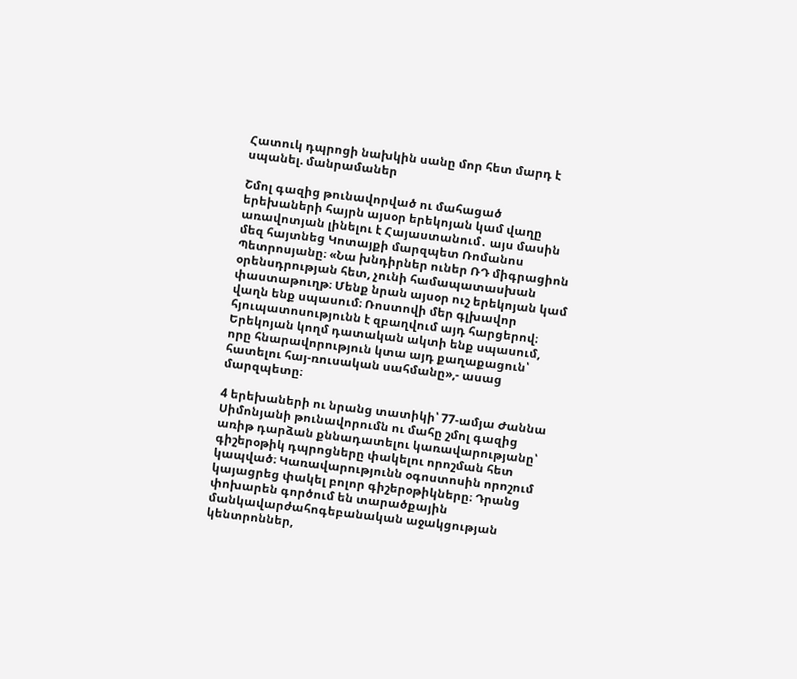Հատուկ դպրոցի նախկին սանը մոր հետ մարդ է սպանել. մանրամաներ

Շմոլ գազից թունավորված ու մահացած երեխաների հայրն այսօր երեկոյան կամ վաղը առավոտյան լինելու է Հայաստանում․ այս մասին մեզ հայտնեց Կոտայքի մարզպետ Ռոմանոս Պետրոսյանը։ «Նա խնդիրներ ուներ ՌԴ միգրացիոն օրենսդրության հետ, չունի համապատասխան փաստաթուղթ։ Մենք նրան այսօր ուշ երեկոյան կամ վաղն ենք սպասում։ Ռոստովի մեր գլխավոր հյուպատոսությունն է զբաղվում այդ հարցերով։ Երեկոյան կողմ դատական ակտի ենք սպասում, որը հնարավորություն կտա այդ քաղաքացուն՝ հատելու հայ-ռուսական սահմանը»,- ասաց մարզպետը։

4 երեխաների ու նրանց տատիկի՝ 77-ամյա Ժաննա Սիմոնյանի թունավորումն ու մահը շմոլ գազից առիթ դարձան քննադատելու կառավարությանը՝ գիշերօթիկ դպրոցները փակելու որոշման հետ կապված։ Կառավարությունն օգոստոսին որոշում կայացրեց փակել բոլոր գիշերօթիկները։ Դրանց փոխարեն գործում են տարածքային մանկավարժահոգեբանական աջակցության կենտրոններ,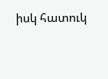իսկ հատուկ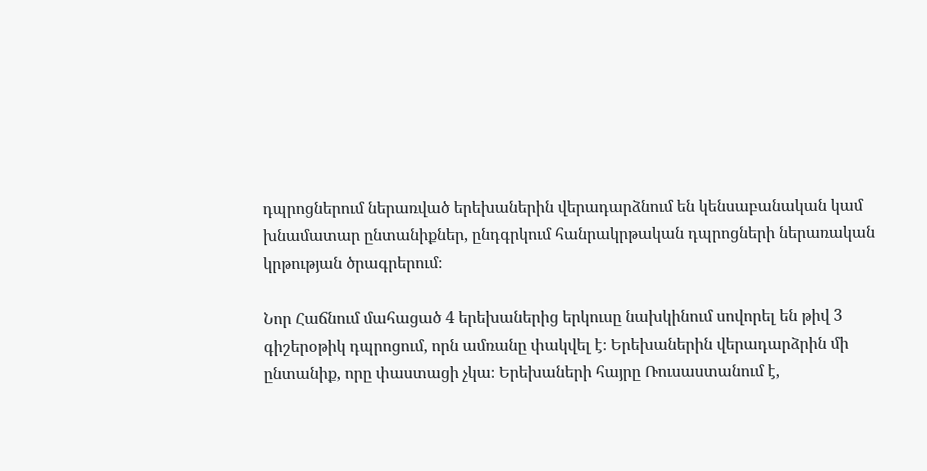դպրոցներում ներառված երեխաներին վերադարձնում են կենսաբանական կամ խնամատար ընտանիքներ, ընդգրկում հանրակրթական դպրոցների ներառական կրթության ծրագրերում։

Նոր Հաճնում մահացած 4 երեխաներից երկուսը նախկինում սովորել են թիվ 3 գիշերօթիկ դպրոցում, որն ամռանը փակվել է։ Երեխաներին վերադարձրին մի ընտանիք, որը փաստացի չկա։ Երեխաների հայրը Ռուսաստանում է,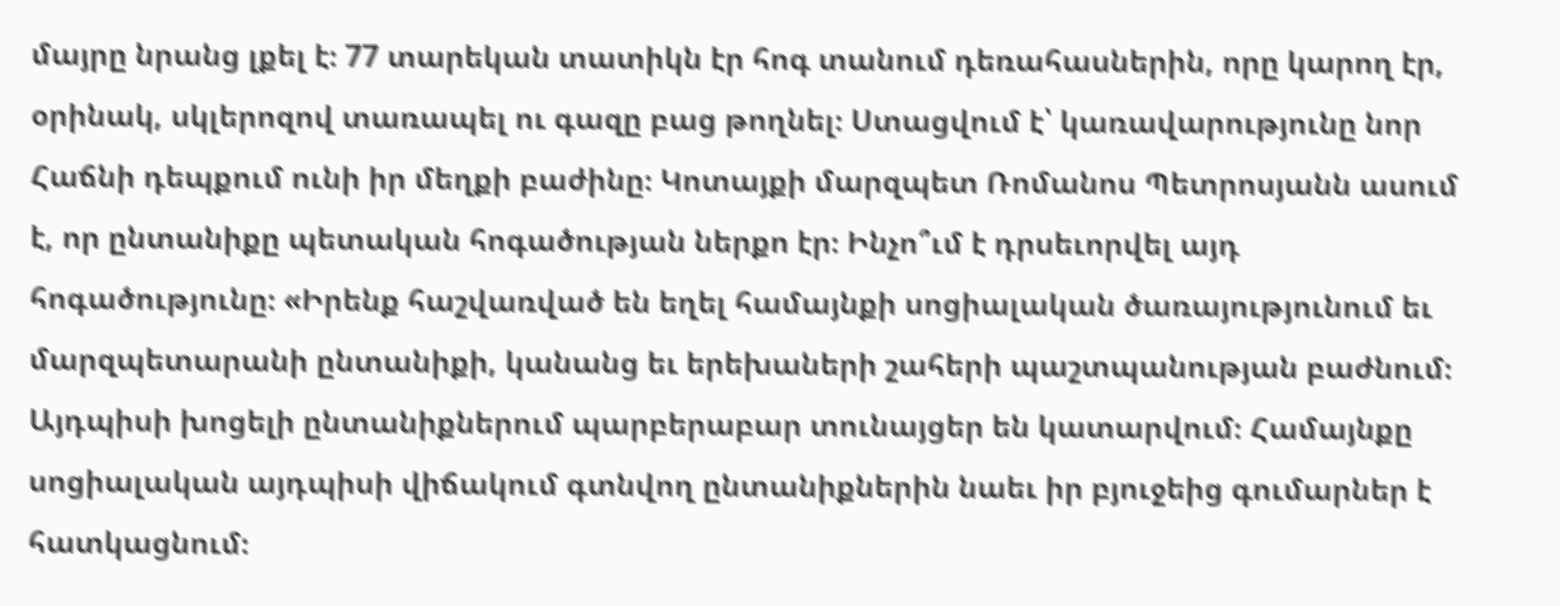մայրը նրանց լքել է։ 77 տարեկան տատիկն էր հոգ տանում դեռահասներին, որը կարող էր, օրինակ, սկլերոզով տառապել ու գազը բաց թողնել։ Ստացվում է՝ կառավարությունը նոր Հաճնի դեպքում ունի իր մեղքի բաժինը։ Կոտայքի մարզպետ Ռոմանոս Պետրոսյանն ասում է, որ ընտանիքը պետական հոգածության ներքո էր։ Ինչո՞ւմ է դրսեւորվել այդ հոգածությունը։ «Իրենք հաշվառված են եղել համայնքի սոցիալական ծառայությունում եւ մարզպետարանի ընտանիքի, կանանց եւ երեխաների շահերի պաշտպանության բաժնում։ Այդպիսի խոցելի ընտանիքներում պարբերաբար տունայցեր են կատարվում։ Համայնքը սոցիալական այդպիսի վիճակում գտնվող ընտանիքներին նաեւ իր բյուջեից գումարներ է հատկացնում։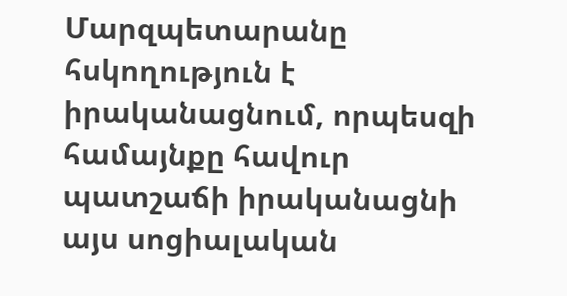Մարզպետարանը հսկողություն է իրականացնում, որպեսզի համայնքը հավուր պատշաճի իրականացնի այս սոցիալական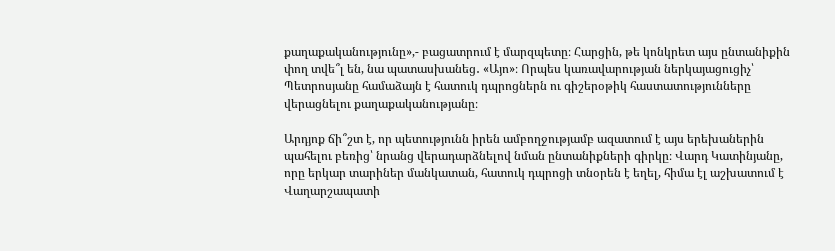քաղաքականությունը»,- բացատրում է մարզպետը։ Հարցին, թե կոնկրետ այս ընտանիքին փող տվե՞լ են, նա պատասխանեց․ «Այո»։ Որպես կառավարության ներկայացուցիչ՝ Պետրոսյանը համաձայն է հատուկ դպրոցներն ու գիշերօթիկ հաստատությունները վերացնելու քաղաքականությանը։

Արդյոք ճի՞շտ է, որ պետությունն իրեն ամբողջությամբ ազատում է այս երեխաներին պահելու բեռից՝ նրանց վերադարձնելով նման ընտանիքների գիրկը։ Վարդ Կատինյանը, որը երկար տարիներ մանկատան, հատուկ դպրոցի տնօրեն է եղել, հիմա էլ աշխատում է Վաղարշապատի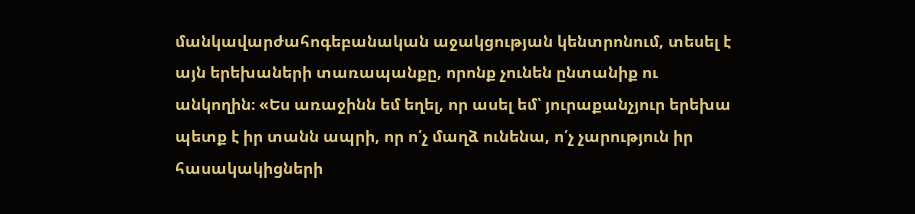մանկավարժահոգեբանական աջակցության կենտրոնում, տեսել է այն երեխաների տառապանքը, որոնք չունեն ընտանիք ու անկողին։ «Ես առաջինն եմ եղել, որ ասել եմ՝ յուրաքանչյուր երեխա պետք է իր տանն ապրի, որ ո՛չ մաղձ ունենա, ո՛չ չարություն իր հասակակիցների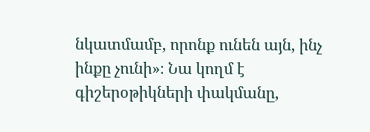նկատմամբ, որոնք ունեն այն, ինչ ինքը չունի»։ Նա կողմ է գիշերօթիկների փակմանը,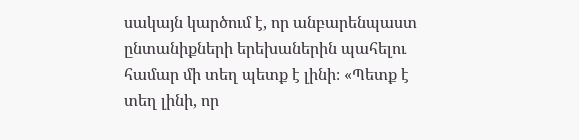սակայն կարծում է, որ անբարենպաստ ընտանիքների երեխաներին պահելու համար մի տեղ պետք է լինի։ «Պետք է տեղ լինի, որ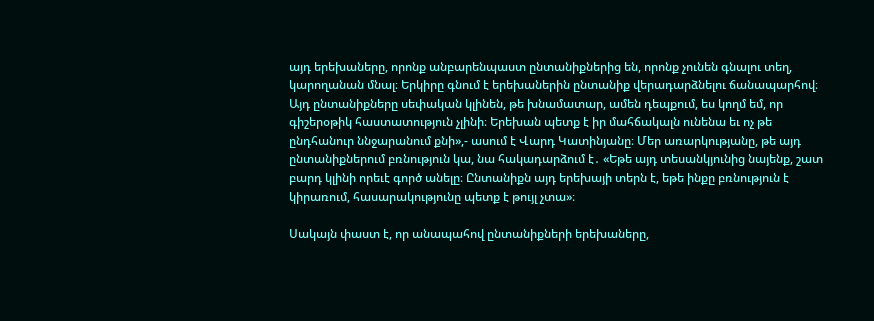այդ երեխաները, որոնք անբարենպաստ ընտանիքներից են, որոնք չունեն գնալու տեղ, կարողանան մնալ։ Երկիրը գնում է երեխաներին ընտանիք վերադարձնելու ճանապարհով։ Այդ ընտանիքները սեփական կլինեն, թե խնամատար, ամեն դեպքում, ես կողմ եմ, որ գիշերօթիկ հաստատություն չլինի։ Երեխան պետք է իր մահճակալն ունենա եւ ոչ թե ընդհանուր ննջարանում քնի»,- ասում է Վարդ Կատինյանը։ Մեր առարկությանը, թե այդ ընտանիքներում բռնություն կա, նա հակադարձում է․ «Եթե այդ տեսանկյունից նայենք, շատ բարդ կլինի որեւէ գործ անելը։ Ընտանիքն այդ երեխայի տերն է, եթե ինքը բռնություն է կիրառում, հասարակությունը պետք է թույլ չտա»։

Սակայն փաստ է, որ անապահով ընտանիքների երեխաները,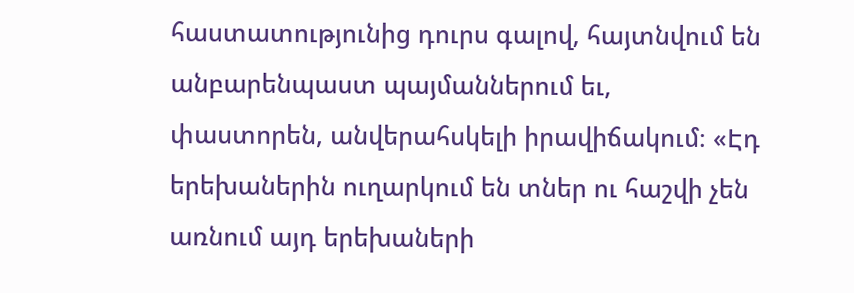հաստատությունից դուրս գալով, հայտնվում են անբարենպաստ պայմաններում եւ, փաստորեն, անվերահսկելի իրավիճակում։ «Էդ երեխաներին ուղարկում են տներ ու հաշվի չեն առնում այդ երեխաների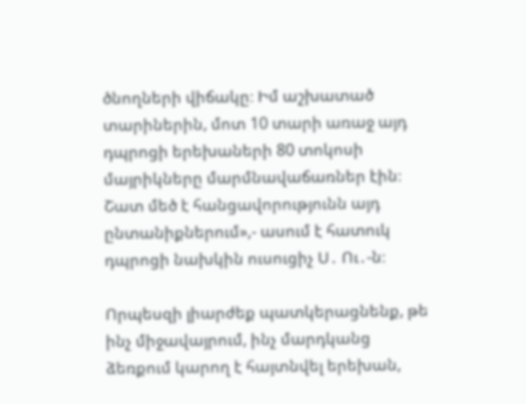ծնողների վիճակը։ Իմ աշխատած տարիներին, մոտ 10 տարի առաջ այդ դպրոցի երեխաների 80 տոկոսի մայրիկները մարմնավաճառներ էին։ Շատ մեծ է հանցավորությունն այդ ընտանիքներում»,- ասում է հատուկ դպրոցի նախկին ուսուցիչ Ս․ Ու․-ն։

Որպեսզի լիարժեք պատկերացնենք, թե ինչ միջավայրում, ինչ մարդկանց ձեռքում կարող է հայտնվել երեխան,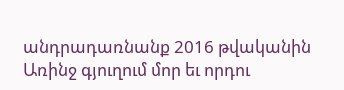անդրադառնանք 2016 թվականին Առինջ գյուղում մոր եւ որդու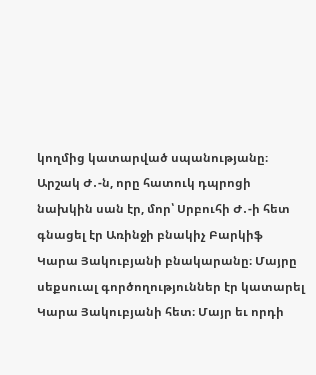կողմից կատարված սպանությանը։ Արշակ Ժ․-ն, որը հատուկ դպրոցի նախկին սան էր, մոր՝ Սրբուհի Ժ․-ի հետ գնացել էր Առինջի բնակիչ Բարկիֆ Կարա Յակուբյանի բնակարանը։ Մայրը սեքսուալ գործողություններ էր կատարել Կարա Յակուբյանի հետ։ Մայր եւ որդի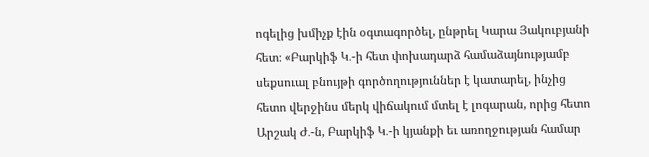ոգելից խմիչք էին օգտագործել, ընթրել Կարա Յակուբյանի հետ։ «Բարկիֆ Կ․-ի հետ փոխադարձ համաձայնությամբ սեքսուալ բնույթի գործողություններ է կատարել, ինչից հետո վերջինս մերկ վիճակում մտել է լոգարան, որից հետո Արշակ Ժ․-ն, Բարկիֆ Կ․-ի կյանքի եւ առողջության համար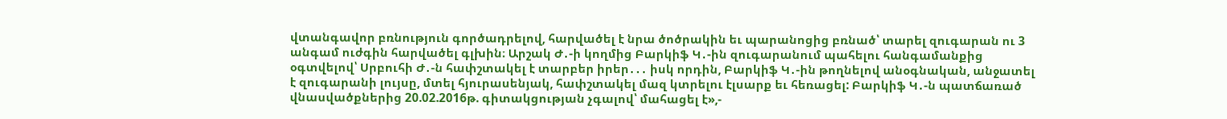վտանգավոր բռնություն գործադրելով, հարվածել է նրա ծոծրակին եւ պարանոցից բռնած՝ տարել զուգարան ու 3 անգամ ուժգին հարվածել գլխին։ Արշակ Ժ․-ի կողմից Բարկիֆ Կ․-ին զուգարանում պահելու հանգամանքից օգտվելով՝ Սրբուհի Ժ․-ն հափշտակել է տարբեր իրեր․․․ իսկ որդին, Բարկիֆ Կ․-ին թողնելով անօգնական, անջատել է զուգարանի լույսը, մտել հյուրասենյակ, հափշտակել մազ կտրելու էլսարք եւ հեռացել: Բարկիֆ Կ․-ն պատճառած վնասվածքներից 20.02.2016թ. գիտակցության չգալով՝ մահացել է»,-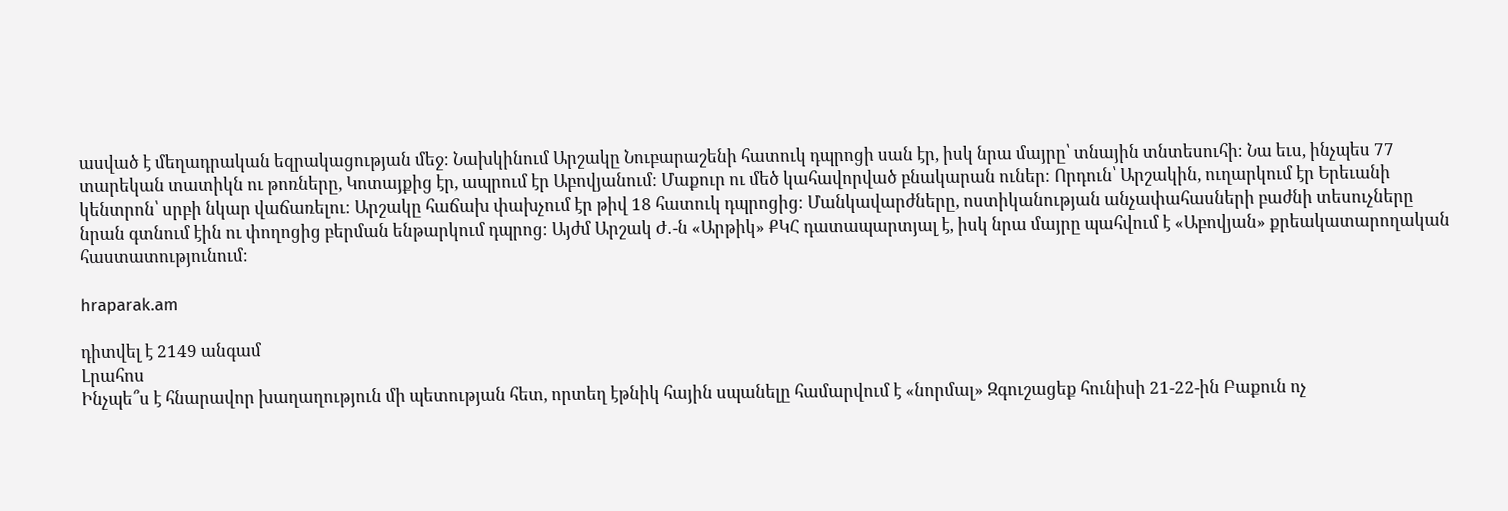ասված է մեղադրական եզրակացության մեջ։ Նախկինում Արշակը Նուբարաշենի հատուկ դպրոցի սան էր, իսկ նրա մայրը՝ տնային տնտեսուհի։ Նա եւս, ինչպես 77 տարեկան տատիկն ու թոռները, Կոտայքից էր, ապրում էր Աբովյանում։ Մաքուր ու մեծ կահավորված բնակարան ուներ։ Որդուն՝ Արշակին, ուղարկում էր Երեւանի կենտրոն՝ սրբի նկար վաճառելու։ Արշակը հաճախ փախչում էր թիվ 18 հատուկ դպրոցից։ Մանկավարժները, ոստիկանության անչափահասների բաժնի տեսուչները նրան գտնում էին ու փողոցից բերման ենթարկում դպրոց։ Այժմ Արշակ Ժ․-ն «Արթիկ» ՔԿՀ դատապարտյալ է, իսկ նրա մայրը պահվում է «Աբովյան» քրեակատարողական հաստատությունում։

hraparak.am

դիտվել է 2149 անգամ
Լրահոս
Ինչպե՞ս է հնարավոր խաղաղություն մի պետության հետ, որտեղ էթնիկ հային սպանելը համարվում է «նորմալ» Զգուշացեք հունիսի 21-22-ին Բաքուն ոչ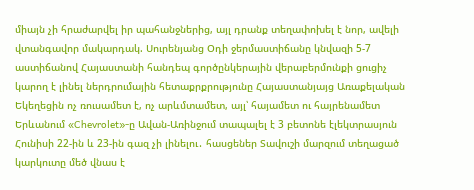միայն չի հրաժարվել իր պահանջներից, այլ դրանք տեղափոխել է նոր, ավելի վտանգավոր մակարդակ. Սուրենյանց Օդի ջերմաստիճանը կնվազի 5-7 աստիճանով Հայաստանի հանդեպ գործընկերային վերաբերմունքի ցուցիչ կարող է լինել ներդրումային հետաքրքրությունը Հայաստանյայց Առաքելական Եկեղեցին ոչ ռուսամետ է, ոչ արևմտամետ, այլ՝ հայամետ ու հայրենամետ Երևանում «Chevrolet»-ը Ավան-Առինջում տապալել է 3 բետոնե էլեկտրասյուն Հունիսի 22-ին և 23-ին գազ չի լինելու․ հասցեներ Տավուշի մարզում տեղացած կարկուտը մեծ վնաս է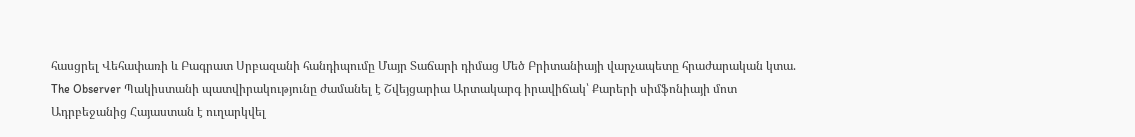հասցրել Վեհափառի և Բագրատ Սրբազանի հանդիպումը Մայր Տաճարի դիմաց Մեծ Բրիտանիայի վարչապետը հրաժարական կտա. The Observer Պակիստանի պատվիրակությունը ժամանել է Շվեյցարիա Արտակարգ իրավիճակ՝ Քարերի սիմֆոնիայի մոտ Ադրբեջանից Հայաստան է ուղարկվել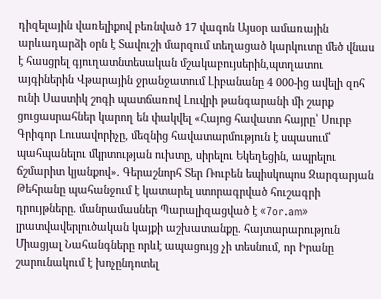դիզելային վառելիքով բեռնված 17 վագոն Այսօր ամառային արևադարձի օրն է Տավուշի մարզում տեղացած կարկուտը մեծ վնաս է հասցրել գյուղատնտեսական մշակաբույսերին,պտղատու այգիներին Վթարային ջրանջատում Լիբանանը 4 000-ից ավելի զոհ ունի Սաստիկ շոգի պատճառով Լուվրի թանգարանի մի շարք ցուցասրահներ կարող են փակվել «Հայոց հավատո հայրը՝ Սուրբ Գրիգոր Լուսավորիչը, մեզնից հավատարմություն է սպասում՝ պահպանելու մկրտության ուխտը, սիրելու Եկեղեցին, ապրելու ճշմարիտ կյանքով». Գերաշնորհ Տեր Ռուբեն եպիսկոպոս Զարգարյան Թեհրանը պահանջում է կատարել ստորագրված հուշագրի դրույթները. մանրամասներ Պարալիզացված է «7or.am» լրատվավերլուծական կայքի աշխատանքը. հայտարարություն Միացյալ Նահանգները որևէ ապացույց չի տեսնում, որ Իրանը շարունակում է խոչընդոտել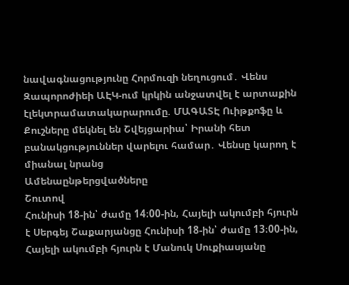նավագնացությունը Հորմուզի նեղուցում․ Վենս Զապորոժիեի ԱԷԿ-ում կրկին անջատվել է արտաքին էլեկտրամատակարարումը. ՄԱԳԱՏԷ Ուիթքոֆը և Քուշները մեկնել են Շվեյցարիա՝ Իրանի հետ բանակցություններ վարելու համար․ Վենսը կարող է միանալ նրանց
Ամենաընթերցվածները
Շուտով
Հունիսի 18-ին՝ ժամը 14։00-ին, Հայելի ակումբի հյուրն է Սերգեյ Շաքարյանցը Հունիսի 18-ին՝ ժամը 13։00-ին, Հայելի ակումբի հյուրն է Մանուկ Սուքիասյանը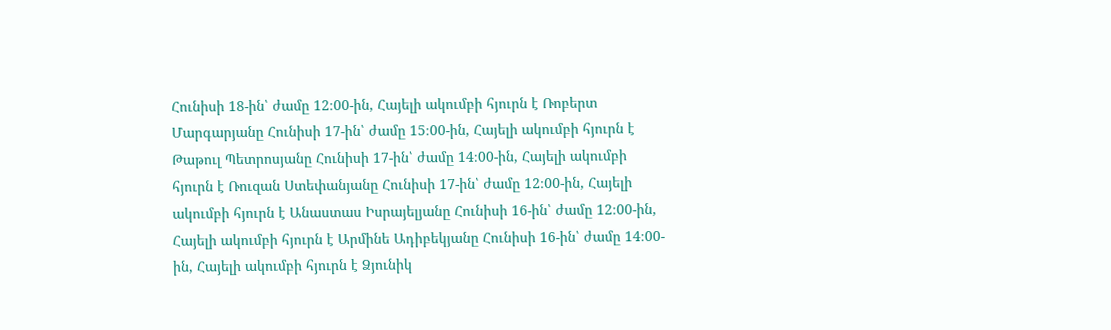Հունիսի 18-ին՝ ժամը 12։00-ին, Հայելի ակումբի հյուրն է Ռոբերտ Մարգարյանը Հունիսի 17-ին՝ ժամը 15։00-ին, Հայելի ակումբի հյուրն է Թաթուլ Պետրոսյանը Հունիսի 17-ին՝ ժամը 14։00-ին, Հայելի ակումբի հյուրն է Ռուզան Ստեփանյանը Հունիսի 17-ին՝ ժամը 12։00-ին, Հայելի ակումբի հյուրն է Անաստաս Իսրայելյանը Հունիսի 16-ին՝ ժամը 12։00-ին, Հայելի ակումբի հյուրն է Արմինե Ադիբեկյանը Հունիսի 16-ին՝ ժամը 14։00-ին, Հայելի ակումբի հյուրն է Ձյունիկ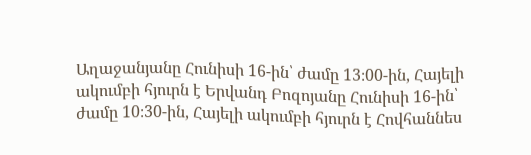Աղաջանյանը Հունիսի 16-ին՝ ժամը 13։00-ին, Հայելի ակումբի հյուրն է Երվանդ Բոզոյանը Հունիսի 16-ին՝ ժամը 10։30-ին, Հայելի ակումբի հյուրն է Հովհաննես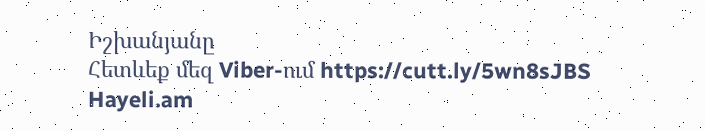Իշխանյանը
Հետևեք մեզ Viber-ում https://cutt.ly/5wn8sJBS
Hayeli.am